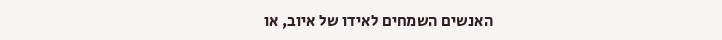האנשים השמחים לאידו של איוב, או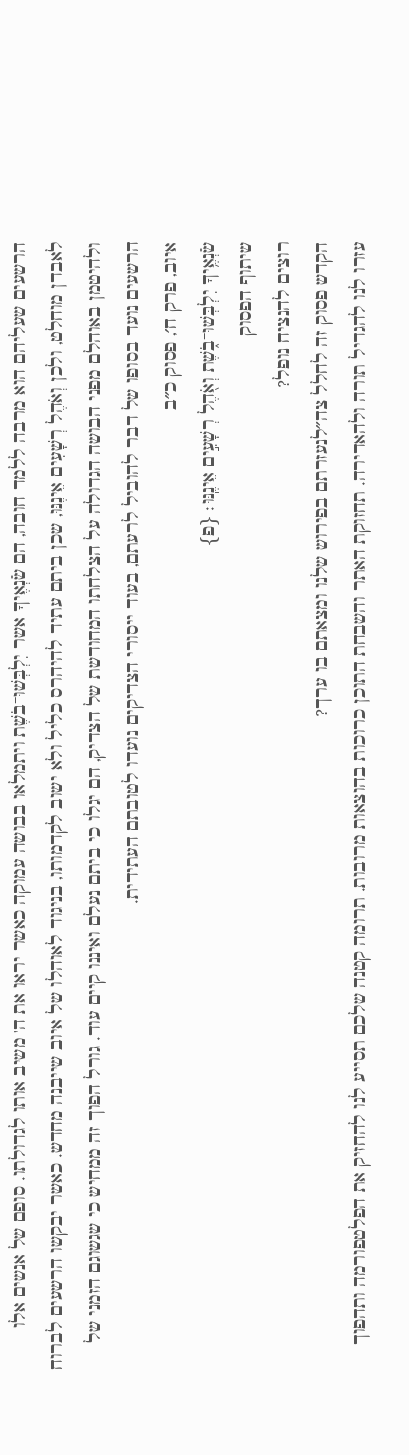הרשעים שעליהם הוא מרבה ללמד חובה, הם שֹׂנְאֶיךָ אשר יִלְבְּשׁוּ־בֹשֶׁת ויתמלאו בבושה עמוקה כאשר יראו את ה' משיב אותו לגדולתו. סופם של אנשים אלו לאבדן מוחלט, ולכן וְאֹהֶל רְשָׁעִים אֵינֶנּוּ, שכן ביתם עתיד להיהרס כליל ולא ישוב לקדמותו, בניגוד לאוהלו של איוב שייבנה מחדש. כאשר יבקשו הרשעים לברוח ולהיטמן באוהלם מפני הבושה הגדולה על הצלחתו המחודשת של הצדיק, הם יגלו כי ביתם נעלם ואיננו קיים עוד. גורל הפוך זה ממחיש כי שגשוגם הזמני של הרשעים נועד בסופו של דבר להוביל לרעתם, בעוד ייסורי הצדיקים נועדו לטובתם העתידית.
איוב, פרק ח׳, פסוק כ״ב
שֹׂנְאֶ֥יךָ יִלְבְּשׁוּ־בֹ֑שֶׁת וְאֹ֖הֶל רְשָׁעִ֣ים אֵינֶֽנּוּ׃ {פ}
שיתוף הפסוק
רוצים להנציח נופל?
הקדש פסוק זה לחלל צה״לנעזרתם בפירוש שלנו ומצאתם בו ערך?
עזרו לנו להגדיל תורה ולהאדירה. תחזוקת האתר והשבחת התוכן כרוכות בהוצאות מרובות. תרומה קטנה שלכם תסייע לנו להחזיק את הפלטפורמה ותהפוך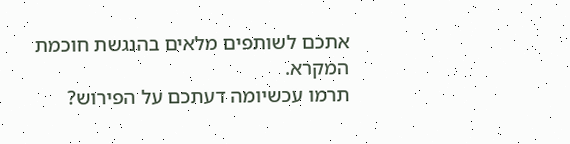אתכם לשותפים מלאים בהנגשת חוכמת המקרא.
תרמו עכשיומה דעתכם על הפירוש?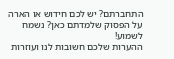התחברתם? יש לכם חידוש או הארה על הפסוק שלמדתם כאן? נשמח לשמוע!
ההערות שלכם חשובות לנו ועוזרות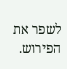לשפר את הפירוש.